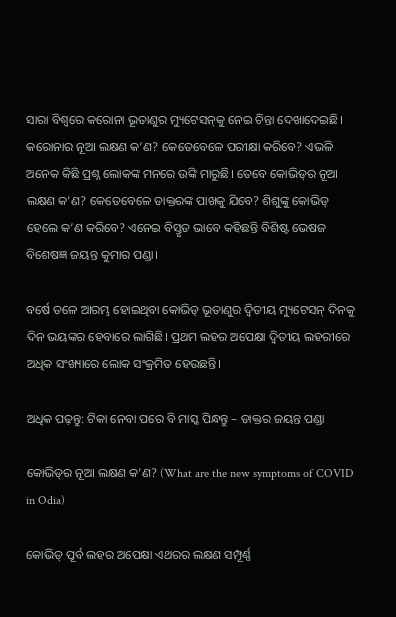ସାରା ବିଶ୍ୱରେ କରୋନା ଭୂତାଣୁର ମ୍ୟୁଟେସନ୍‌କୁ ନେଇ ଚିନ୍ତା ଦେଖାଦେଇଛି। କରୋନାର ନୂଆ ଲକ୍ଷଣ କ’ଣ? କେତେବେଳେ ପରୀକ୍ଷା କରିବେ? ଏଭଳି ଅନେକ କିଛି ପ୍ରଶ୍ନ ଲୋକଙ୍କ ମନରେ ଉଙ୍କି ମାରୁଛି। ତେବେ କୋଭିଡ୍‌ର ନୂଆ ଲକ୍ଷଣ କ’ଣ? କେତେବେଳେ ଡାକ୍ତରଙ୍କ ପାଖକୁ ଯିବେ? ଶିଶୁଙ୍କୁ କୋଭିଡ୍‌ ହେଲେ କ’ଣ କରିବେ? ଏନେଇ ବିସ୍ତୃତ ଭାବେ କହିଛନ୍ତି ବିଶିଷ୍ଟ ଭେଷଜ ବିଶେଷଜ୍ଞ ଜୟନ୍ତ କୁମାର ପଣ୍ଡା।

ବର୍ଷେ ତଳେ ଆରମ୍ଭ ହୋଇଥିବା କୋଭିଡ୍‌ ଭୂତାଣୁର ଦ୍ଵିତୀୟ ମ୍ୟୁଟେସନ୍‌ ଦିନକୁ ଦିନ ଭୟଙ୍କର ହେବାରେ ଲାଗିଛି। ପ୍ରଥମ ଲହର ଅପେକ୍ଷା ଦ୍ୱିତୀୟ ଲହରୀରେ ଅଧିକ ସଂଖ୍ୟାରେ ଲୋକ ସଂକ୍ରମିତ ହେଉଛନ୍ତି।

ଅଧିକ ପଢ଼ନ୍ତୁ: ଟିକା ନେବା ପରେ ବି ମାସ୍କ ପିନ୍ଧନ୍ତୁ – ଡାକ୍ତର ଜୟନ୍ତ ପଣ୍ଡା

କୋଭିଡ୍‌ର ନୂଆ ଲକ୍ଷଣ କ’ଣ? (What are the new symptoms of COVID in Odia)

କୋଭିଡ୍‌ ପୂର୍ବ ଲହର ଅପେକ୍ଷା ଏଥରର ଲକ୍ଷଣ ସମ୍ପୂର୍ଣ୍ଣ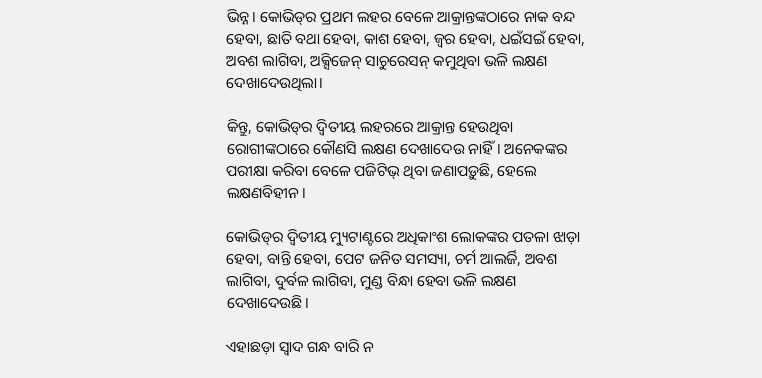ଭିନ୍ନ। କୋଭିଡ୍‌ର ପ୍ରଥମ ଲହର ବେଳେ ଆକ୍ରାନ୍ତଙ୍କଠାରେ ନାକ ବନ୍ଦ ହେବା, ଛାତି ବଥା ହେବା, କାଶ ହେବା, ଜ୍ୱର ହେବା, ଧଇଁସଇଁ ହେବା, ଅବଶ ଲାଗିବା, ଅକ୍ସିଜେନ୍‌ ସାଚୁରେସନ୍‌ କମୁଥିବା ଭଳି ଲକ୍ଷଣ ଦେଖାଦେଉଥିଲା।

କିନ୍ତୁ, କୋଭିଡ୍‌ର ଦ୍ୱିତୀୟ ଲହରରେ ଆକ୍ରାନ୍ତ ହେଉଥିବା ରୋଗୀଙ୍କଠାରେ କୌଣସି ଲକ୍ଷଣ ଦେଖାଦେଉ ନାହିଁ। ଅନେକଙ୍କର ପରୀକ୍ଷା କରିବା ବେଳେ ପଜିଟିଭ୍‌ ଥିବା ଜଣାପଡ଼ୁଛି, ହେଲେ ଲକ୍ଷଣବିହୀନ।

କୋଭିଡ୍‌ର ଦ୍ୱିତୀୟ ମ୍ୟୁଟାଣ୍ଟରେ ଅଧିକାଂଶ ଲୋକଙ୍କର ପତଳା ଝାଡ଼ା ହେବା, ବାନ୍ତି ହେବା, ପେଟ ଜନିତ ସମସ୍ୟା, ଚର୍ମ ଆଲର୍ଜି, ଅବଶ ଲାଗିବା, ଦୁର୍ବଳ ଲାଗିବା, ମୁଣ୍ଡ ବିନ୍ଧା ହେବା ଭଳି ଲକ୍ଷଣ ଦେଖାଦେଉଛି।

ଏହାଛଡ଼ା ସ୍ୱାଦ ଗନ୍ଧ ବାରି ନ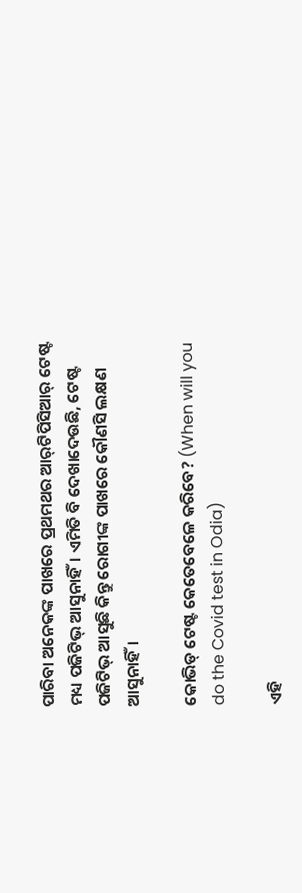ପାରିବା ଅନେକଙ୍କ ପାଖରେ ପ୍ରଥମଥର ଆର୍‌ଟିପିସିଆର୍‌ ଟେଷ୍ଟ ମଧ୍ୟ ପଜିଟିଭ୍‌ ଆସୁନାହିଁ। ଏମିତି ବି ଦେଖାଦେଉଛି, ଟେଷ୍ଟ ପଜିଟିଭ୍‌ ଆସୁଛି କିନ୍ତୁ ରୋଗୀଙ୍କ ପାଖରେ କୌଣସି ଲକ୍ଷଣ ଆସୁନାହିଁ।

କୋଭିଡ୍ ଟେଷ୍ଟ କେତେବେଳେ କରିବେ? (When will you do the Covid test in Odia)

ଏହି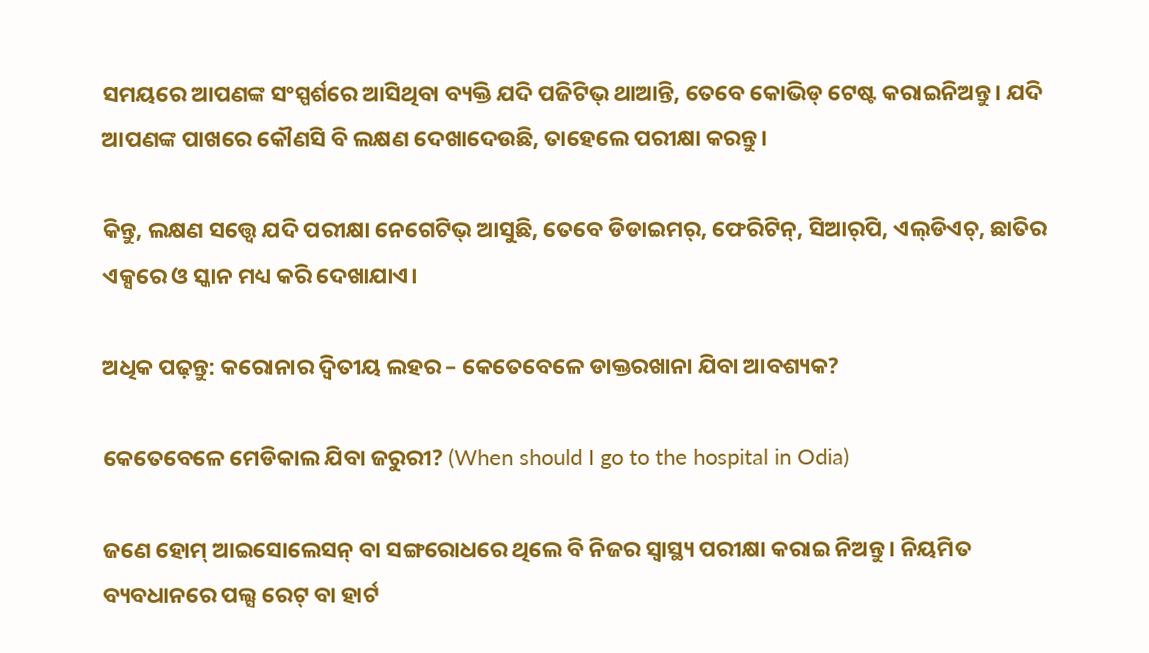ସମୟରେ ଆପଣଙ୍କ ସଂସ୍ପର୍ଶରେ ଆସିଥିବା ବ୍ୟକ୍ତି ଯଦି ପଜିଟିଭ୍‌ ଥାଆନ୍ତି, ତେବେ କୋଭିଡ୍‌ ଟେଷ୍ଟ କରାଇନିଅନ୍ତୁ। ଯଦି ଆପଣଙ୍କ ପାଖରେ କୌଣସି ବି ଲକ୍ଷଣ ଦେଖାଦେଉଛି, ତାହେଲେ ପରୀକ୍ଷା କରନ୍ତୁ।

କିନ୍ତୁ, ଲକ୍ଷଣ ସତ୍ତ୍ଵେ ଯଦି ପରୀକ୍ଷା ନେଗେଟିଭ୍‌ ଆସୁଛି, ତେବେ ଡିଡାଇମର୍‌, ଫେରିଟିନ୍‌, ସିଆର୍‌ପି, ଏଲ୍‌ଡିଏଚ୍‌, ଛାତିର ଏକ୍ସରେ ଓ ସ୍କାନ ମଧ୍ୟ କରି ଦେଖାଯାଏ।

ଅଧିକ ପଢ଼ନ୍ତୁ: କରୋନାର ଦ୍ୱିତୀୟ ଲହର – କେତେବେଳେ ଡାକ୍ତରଖାନା ଯିବା ଆବଶ୍ୟକ?

କେତେବେଳେ ମେଡିକାଲ ଯିବା ଜରୁରୀ? (When should I go to the hospital in Odia)

ଜଣେ ହୋମ୍‌ ଆଇସୋଲେସନ୍‌ ବା ସଙ୍ଗରୋଧରେ ଥିଲେ ବି ନିଜର ସ୍ୱାସ୍ଥ୍ୟ ପରୀକ୍ଷା କରାଇ ନିଅନ୍ତୁ। ନିୟମିତ ବ୍ୟବଧାନରେ ପଲ୍ସ ରେଟ୍‌ ବା ହାର୍ଟ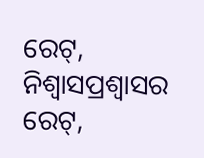ରେଟ୍‌, ନିଶ୍ୱାସପ୍ରଶ୍ୱାସର ରେଟ୍‌,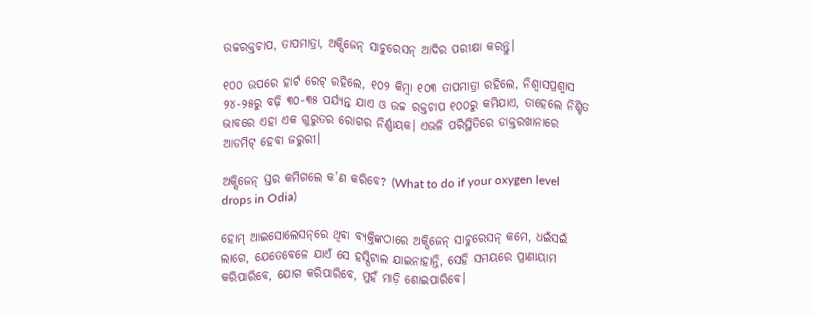ଉଚ୍ଚରକ୍ତଚାପ, ତାପମାତ୍ରା, ଅକ୍ସିଜେନ୍‌ ସାଚୁରେସନ୍‌ ଆଦିର ପରୀକ୍ଷା କରନ୍ତୁ।

୧୦୦ ଉପରେ ହାର୍ଟ ରେଟ୍‌ ରହିଲେ, ୧୦୨ କିମ୍ବା ୧୦୩ ତାପମାତ୍ରା ରହିଲେ, ନିଶ୍ୱାସପ୍ରଶ୍ୱାସ ୨୪-୨୫ରୁ ବଢ଼ି ୩୦-୩୫ ପର୍ଯ୍ୟନ୍ତ ଯାଏ ଓ ଉଚ୍ଚ ରକ୍ତଚାପ ୧୦୦ରୁ କମିଯାଏ, ତାହେଲେ ନିଶ୍ଚିତ ଭାବରେ ଏହା ଏକ ଗୁରୁତର ରୋଗର ନିର୍ଣ୍ଣାୟକ। ଏଭଳି ପରିସ୍ଥିତିରେ ଡାକ୍ତରଖାନାରେ ଆଡମିଟ୍‌ ହେବା ଜରୁରୀ।

ଅକ୍ସିଜେନ୍ ସ୍ତର କମିଗଲେ କ’ଣ କରିବେ? (What to do if your oxygen level drops in Odia)

ହୋମ୍‌ ଆଇସୋଲେସନ୍‌ରେ ଥିବା ବ୍ୟକ୍ତିଙ୍କଠାରେ ଅକ୍ସିଜେନ୍‌ ସାଚୁରେସନ୍‌ କମେ, ଧଇଁସଇଁ ଲାଗେ, ଯେତେବେଳେ ଯାଏଁ ସେ ହସ୍ପିଟାଲ ଯାଇନାହାନ୍ତି, ସେହି ସମୟରେ ପ୍ରାଣାୟାମ କରିପାରିବେ, ଯୋଗ କରିପାରିବେ, ମୁହଁ ମାଡ଼ି ଶୋଇପାରିବେ।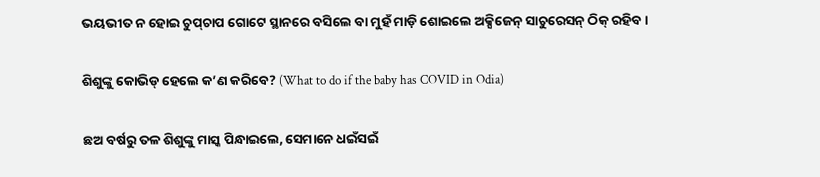ଭୟଭୀତ ନ ହୋଇ ଚୁପ୍‌ଚାପ ଗୋଟେ ସ୍ଥାନରେ ବସିଲେ ବା ମୁହଁ ମାଡ଼ି ଶୋଇଲେ ଅକ୍ସିଜେନ୍‌ ସାଚୁରେସନ୍‌ ଠିକ୍‌ ରହିବ।

ଶିଶୁଙ୍କୁ କୋଭିଡ୍ ହେଲେ କ’ଣ କରିବେ? (What to do if the baby has COVID in Odia)

ଛଅ ବର୍ଷରୁ ତଳ ଶିଶୁଙ୍କୁ ମାସ୍କ ପିନ୍ଧାଇଲେ, ସେମାନେ ଧଇଁସଇଁ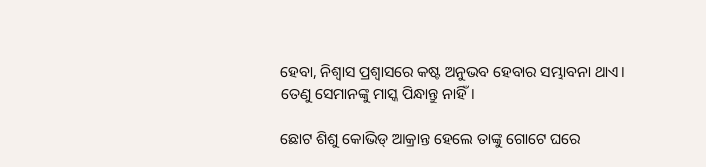ହେବା, ନିଶ୍ୱାସ ପ୍ରଶ୍ୱାସରେ କଷ୍ଟ ଅନୁଭବ ହେବାର ସମ୍ଭାବନା ଥାଏ। ତେଣୁ ସେମାନଙ୍କୁ ମାସ୍କ ପିନ୍ଧାନ୍ତୁ ନାହିଁ।

ଛୋଟ ଶିଶୁ କୋଭିଡ୍‌ ଆକ୍ରାନ୍ତ ହେଲେ ତାଙ୍କୁ ଗୋଟେ ଘରେ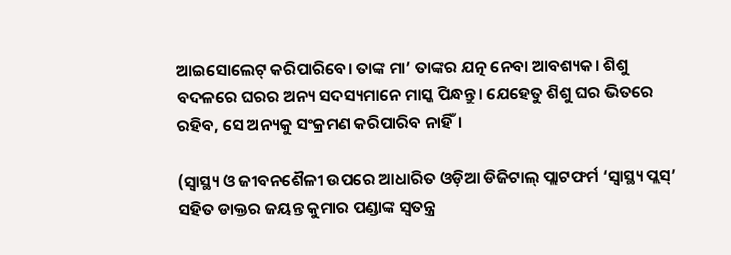ଆଇସୋଲେଟ୍‌ କରିପାରିବେ। ତାଙ୍କ ମା’ ତାଙ୍କର ଯତ୍ନ ନେବା ଆବଶ୍ୟକ। ଶିଶୁ ବଦଳରେ ଘରର ଅନ୍ୟ ସଦସ୍ୟମାନେ ମାସ୍କ ପିନ୍ଧନ୍ତୁ। ଯେହେତୁ ଶିଶୁ ଘର ଭିତରେ ରହିବ, ସେ ଅନ୍ୟକୁ ସଂକ୍ରମଣ କରିପାରିବ ନାହିଁ।

(ସ୍ୱାସ୍ଥ୍ୟ ଓ ଜୀବନଶୈଳୀ ଉପରେ ଆଧାରିତ ଓଡ଼ିଆ ଡିଜିଟାଲ୍‌ ପ୍ଲାଟଫର୍ମ ‘ସ୍ୱାସ୍ଥ୍ୟ ପ୍ଲସ୍’ ସହିତ ଡାକ୍ତର ଜୟନ୍ତ କୁମାର ପଣ୍ଡାଙ୍କ ସ୍ୱତନ୍ତ୍ର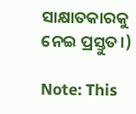ସାକ୍ଷାତକାରକୁ ନେଇ ପ୍ରସ୍ତୁତ।)

Note: This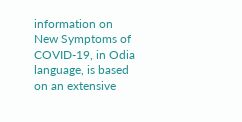information on New Symptoms of COVID-19, in Odia language, is based on an extensive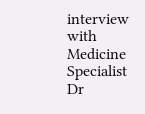interview with Medicine Specialist Dr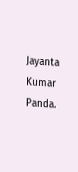Jayanta Kumar Panda.